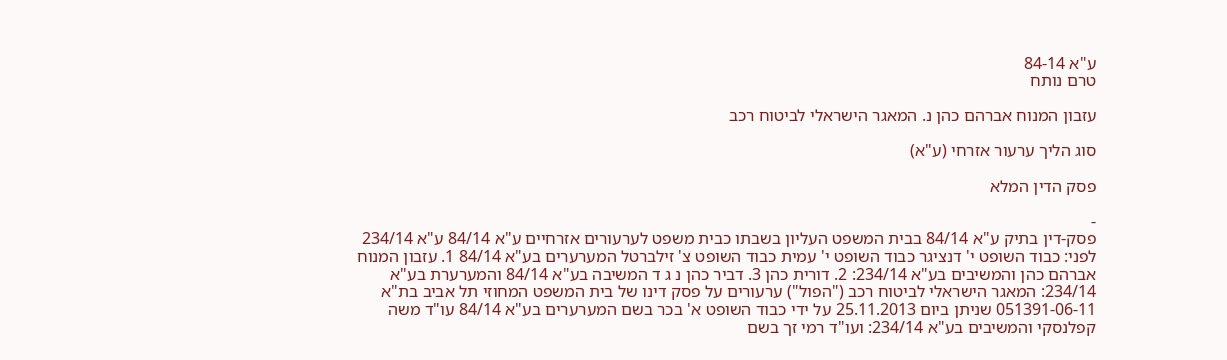ע"א 84-14
טרם נותח

עזבון המנוח אברהם כהן נ. המאגר הישראלי לביטוח רכב

סוג הליך ערעור אזרחי (ע"א)

פסק הדין המלא

-
פסק-דין בתיק ע"א 84/14 בבית המשפט העליון בשבתו כבית משפט לערעורים אזרחיים ע"א 84/14 ע"א 234/14 לפני: כבוד השופט י' דנציגר כבוד השופט י' עמית כבוד השופט צ' זילברטל המערערים בע"א 84/14 1. עזבון המנוח אברהם כהן והמשיבים בע"א 234/14: 2. דורית כהן 3. דביר כהן נ ג ד המשיבה בע"א 84/14 והמערערת בע"א 234/14: המאגר הישראלי לביטוח רכב ("הפול") ערעורים על פסק דינו של בית המשפט המחוזי תל אביב בת"א 051391-06-11 שניתן ביום 25.11.2013 על ידי כבוד השופט א' בכר בשם המערערים בע"א 84/14 עו"ד משה קפלנסקי והמשיבים בע"א 234/14: ועו"ד רמי זך בשם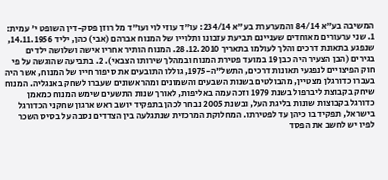המשיבה בע"א 84/14 והמערערת בע"א 234/14: עו"ד עוזי לוי ועו"ד מל רוזן פסק-דין השופט י' עמית: 1. שני ערעורים מאוחדים שעניינם תביעת עזבונו ותלוייו של המנוח אברהם (אבי) כהן, יליד 14.11.1956, שנפגע בתאונת דרכים והלך לעולמו בתאריך 28.12.2010. המנוח הותיר אחריו אישה ושלושה ילדים בגירים (הבן הצעיר היה כבן 19 במועד פטירת המנוח ובמהלך שירותו הצבאי). 2. בתביעה שהוגשה על פי חוק הפיצויים לנפגעי תאונות דרכים, התשל"ה-1975, גוללו התובעים את סיפור חייו של המנוח, אשר היה בעברו כדורגלן מצטיין, מהבולטים בשנות השבעים והשמונים ומהראשונים שעברו לשחק באנגליה. המנוח שיחק בקבוצת ליברפול בשנת 1979 וזכה עמה באליפות, לאורך שנות התשעים שימש המנוח כמאמן כדורגל בקבוצות שונות בליגת העל, ובשנת 2005 נבחר לכהן בתפקיד יושב ראש ארגון שחקני הכדורגל בישראל, תפקיד בו כיהן עד לפטירתו. המחלוקת המרכזית שנתגלעה בין הצדדים נסבה על בסיס השכר לפיו יש לחשב את הפסד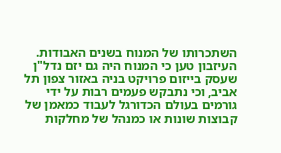השתכרותו של המנוח בשנים האבודות. העיזבון טען כי המנוח היה גם יזם נדל"ן שעסק בייזום פרויקט בניה באזור צפון תל אביב, וכי נתבקש פעמים רבות על ידי גורמים בעולם הכדורגל לעבוד כמאמן של קבוצות שונות או כמנהל של מחלקות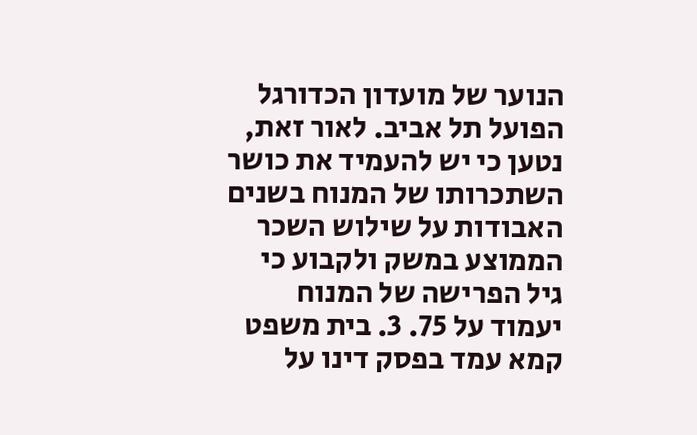הנוער של מועדון הכדורגל הפועל תל אביב. לאור זאת, נטען כי יש להעמיד את כושר השתכרותו של המנוח בשנים האבודות על שילוש השכר הממוצע במשק ולקבוע כי גיל הפרישה של המנוח יעמוד על 75. 3. בית משפט קמא עמד בפסק דינו על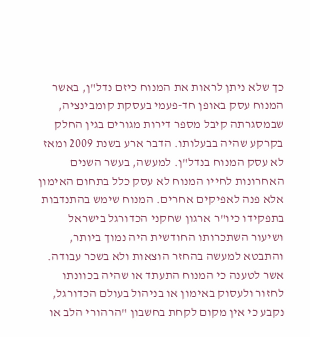כך שלא ניתן לראות את המנוח כיזם נדל"ן, באשר המנוח עסק באופן חד-פעמי בעסקת קומבינציה, שבמסגרתה קיבל מספר דירות מגורים בגין החלק בקרקע שהיה בבעלותו. הדבר ארע בשנת 2009 ומאז לא עסק המנוח בנדל"ן. למעשה, בעשר השנים האחרונות לחייו המנוח לא עסק כלל בתחום האימון אלא פנה לאפיקים אחרים. המנוח שימש בהתנדבות בתפקידו כיו"ר ארגון שחקני הכדורגל בישראל ושיעור השתכרותו החודשית היה נמוך ביותר, והתבטא למעשה בהחזר הוצאות ולא בשכר עבודה. אשר לטענה כי המנוח התעתד או שהיה בכוונתו לחזור ולעסוק באימון או בניהול בעולם הכדורגל, נקבע כי אין מקום לקחת בחשבון "הרהורי הלב או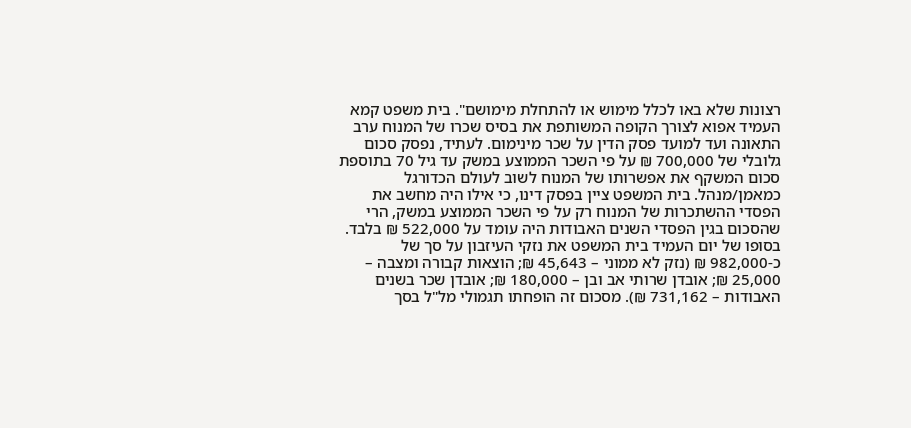רצונות שלא באו לכלל מימוש או להתחלת מימושם". בית משפט קמא העמיד אפוא לצורך הקופה המשותפת את בסיס שכרו של המנוח ערב התאונה ועד למועד פסק הדין על שכר מינימום. לעתיד, נפסק סכום גלובלי של 700,000 ₪ על פי השכר הממוצע במשק עד גיל 70 בתוספת סכום המשקף את אפשרותו של המנוח לשוב לעולם הכדורגל כמאמן/מנהל. בית המשפט ציין בפסק דינו, כי אילו היה מחשב את הפסדי ההשתכרות של המנוח רק על פי השכר הממוצע במשק, הרי שהסכום בגין הפסדי השנים האבודות היה עומד על 522,000 ₪ בלבד. בסופו של יום העמיד בית המשפט את נזקי העיזבון על סך של כ-982,000 ₪ (נזק לא ממוני – 45,643 ₪; הוצאות קבורה ומצבה – 25,000 ₪; אובדן שרותי אב ובן – 180,000 ₪; אובדן שכר בשנים האבודות – 731,162 ₪). מסכום זה הופחתו תגמולי מל"ל בסך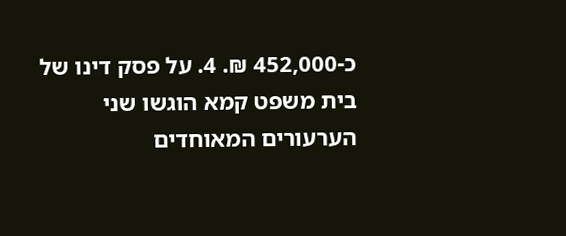כ-452,000 ₪. 4. על פסק דינו של בית משפט קמא הוגשו שני הערעורים המאוחדים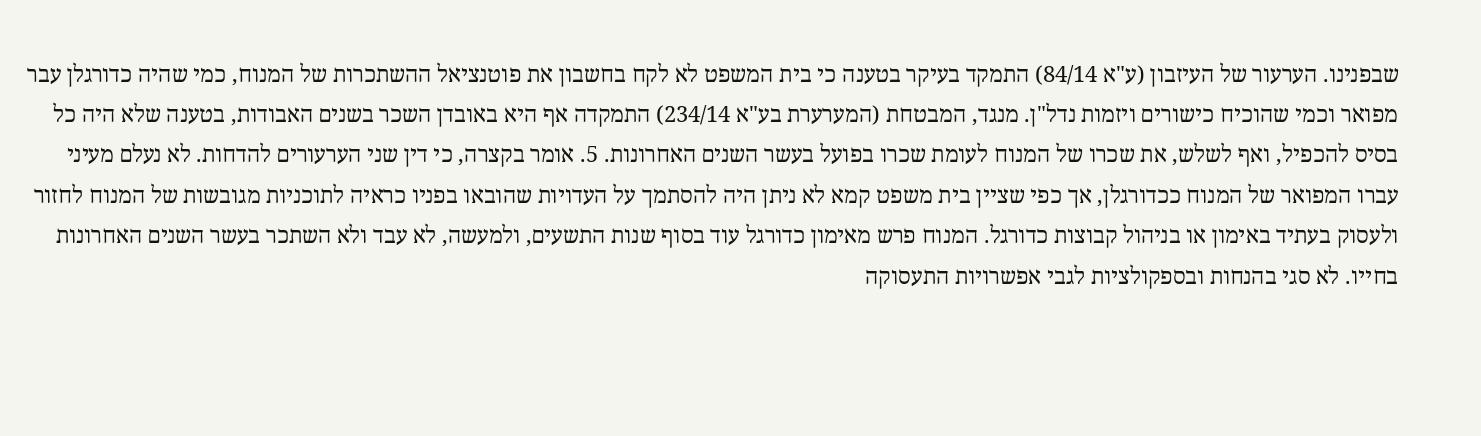שבפנינו. הערעור של העיזבון (ע"א 84/14) התמקד בעיקר בטענה כי בית המשפט לא לקח בחשבון את פוטנציאל ההשתכרות של המנוח, כמי שהיה כדורגלן עבר מפואר וכמי שהוכיח כישורים ויזמות נדל"ן. מנגד, המבטחת (המערערת בע"א 234/14) התמקדה אף היא באובדן השכר בשנים האבודות, בטענה שלא היה כל בסיס להכפיל, ואף לשלש, את שכרו של המנוח לעומת שכרו בפועל בעשר השנים האחרונות. 5. אומר בקצרה, כי דין שני הערעורים להדחות. לא נעלם מעיני עברו המפואר של המנוח ככדורגלן, אך כפי שציין בית משפט קמא לא ניתן היה להסתמך על העדויות שהובאו בפניו כראיה לתוכניות מגובשות של המנוח לחזור ולעסוק בעתיד באימון או בניהול קבוצות כדורגל. המנוח פרש מאימון כדורגל עוד בסוף שנות התשעים, ולמעשה, לא עבד ולא השתכר בעשר השנים האחרונות בחייו. לא סגי בהנחות ובספקולציות לגבי אפשרויות התעסוקה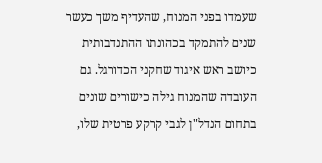שעמדו בפני המנוח, שהעדיף משך כעשר שנים להתמקד בכהונתו ההתנדבותית כיושב ראש איגוד שחקני הכדורגל. גם העובדה שהמנוח גילה כישורים שונים בתחום הנדל"ן לגבי קרקע פרטית שלו,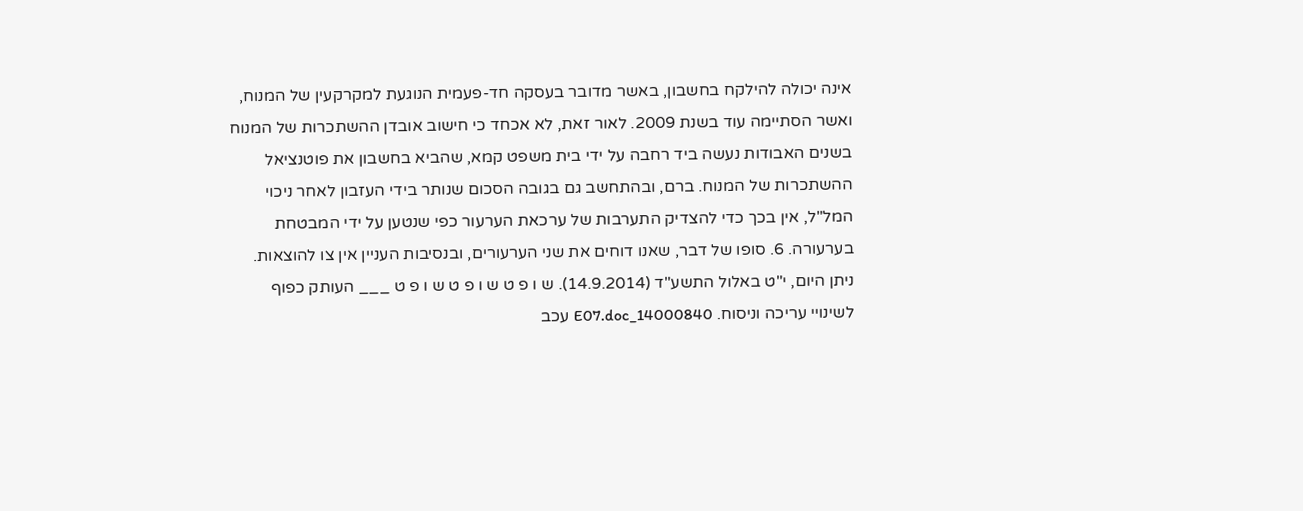אינה יכולה להילקח בחשבון, באשר מדובר בעסקה חד-פעמית הנוגעת למקרקעין של המנוח, ואשר הסתיימה עוד בשנת 2009. לאור זאת, לא אכחד כי חישוב אובדן ההשתכרות של המנוח בשנים האבודות נעשה ביד רחבה על ידי בית משפט קמא, שהביא בחשבון את פוטנציאל ההשתכרות של המנוח. ברם, ובהתחשב גם בגובה הסכום שנותר בידי העזבון לאחר ניכוי המל"ל, אין בכך כדי להצדיק התערבות של ערכאת הערעור כפי שנטען על ידי המבטחת בערעורה. 6. סופו של דבר, שאנו דוחים את שני הערעורים, ובנסיבות העניין אין צו להוצאות. ניתן היום, י"ט באלול התשע"ד (14.9.2014). ש ו פ ט ש ו פ ט ש ו פ ט ___ העותק כפוף לשינויי עריכה וניסוח. 14000840_E07.doc עכב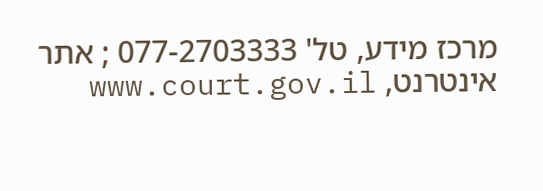מרכז מידע, טל' 077-2703333 ; אתר אינטרנט, www.court.gov.il